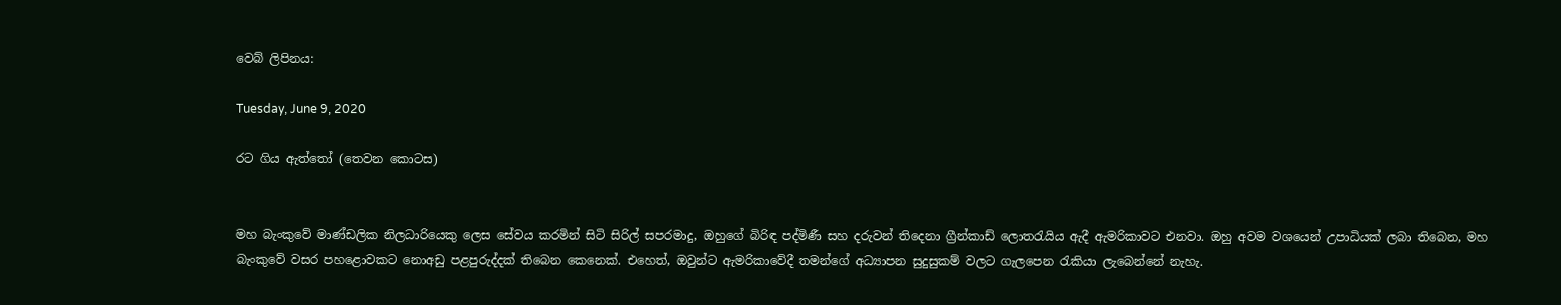වෙබ් ලිපිනය:

Tuesday, June 9, 2020

රට ගිය ඇත්තෝ (තෙවන කොටස)


මහ බැංකුවේ මාණ්ඩලික නිලධාරියෙකු ලෙස සේවය කරමින් සිටි සිරිල් සපරමාදු, ඔහුගේ බිරිඳ පද්මිණී සහ දරුවන් තිදෙනා ග්‍රීන්කාඩ් ලොතරැයිය ඇදී ඇමරිකාවට එනවා. ඔහු අවම වශයෙන් උපාධියක් ලබා තිබෙන, මහ බැංකුවේ වසර පහළොවකට නොඅඩු පළපුරුද්දක් තිබෙන කෙනෙක්. එහෙත්, ඔවුන්ට ඇමරිකාවේදී තමන්ගේ අධ්‍යාපන සුදුසුකම් වලට ගැලපෙන රැකියා ලැබෙන්නේ නැහැ.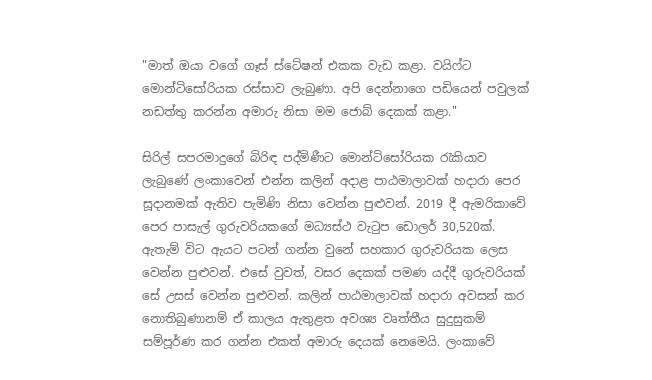"මාත් ඔයා වගේ ගෑස් ස්ටේෂන් එකක වැඩ කළා. වයිෆ්ට මොන්ටිසෝරියක රස්සාව ලැබුණා. අපි දෙන්නාගෙ පඩියෙන් පවුලක් නඩත්තු කරන්න අමාරු නිසා මම ජොබ් දෙකක් කළා."

සිරිල් සපරමාදුගේ බිරිඳ පද්මිණීට මොන්ටිසෝරියක රැකියාව ලැබුණේ ලංකාවෙන් එන්න කලින් අදාළ පාඨමාලාවක් හදාරා පෙර සූදානමක් ඇතිව පැමිණි නිසා වෙන්න පුළුවන්. 2019 දී ඇමරිකාවේ පෙර පාසැල් ගුරුවරියකගේ මධ්‍යස්ථ වැටුප ඩොලර් 30,520ක්. ඇතැම් විට ඇයට පටන් ගන්න වුනේ සහකාර ගුරුවරියක ලෙස වෙන්න පුළුවන්. එසේ වුවත්, වසර දෙකක් පමණ යද්දී ගුරුවරියක් සේ උසස් වෙන්න පුළුවන්. කලින් පාඨමාලාවක් හදාරා අවසන් කර නොතිබුණානම් ඒ කාලය ඇතුළත අවශ්‍ය වෘත්තීය සුදුසුකම් සම්පූර්ණ කර ගන්න එකත් අමාරු දෙයක් නෙමෙයි. ලංකාවේ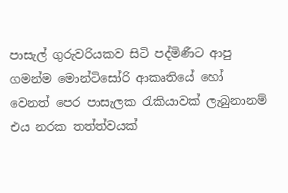පාසැල් ගුරුවරියකව සිටි පද්මිණීට ආපු ගමන්ම මොන්ටිසෝරි ආකෘතියේ හෝ වෙනත් පෙර පාසැලක රැකියාවක් ලැබුනානම් එය නරක තත්ත්වයක්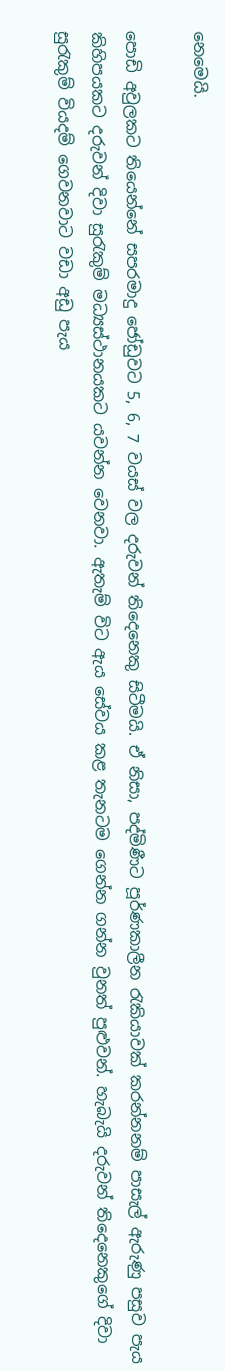නෙමෙයි.

පොඩි අවුලකට තියෙන්නේ සපරමාදු ජෝඩුවට 5, 6, 7 වයස් වල දරුවන් තිදෙනෙකු සිටීමයි. ඒ නිසා, පද්මිණීට පූර්ණකාලීන රැකියාවක් කරන්නනම් පාසැල් ඇරුණු පසුව පැය කිහිපයකට දරුවන් දිවා සුරැකුම් මධ්‍යස්ථානයකට යවන්න වෙනවා. ඇතැම් විට ඇය සේවය කළ තැනටම ගෙන්න ගන්න වුනත් පුළුවන්. හැබැයි දරුවන් තිදෙනෙකුගේ දිවා සුරැකුම් වියදම් ගෙවනවාට වඩා අඩු පැය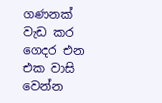ගණනක් වැඩ කර ගෙදර එන එක වාසි වෙන්න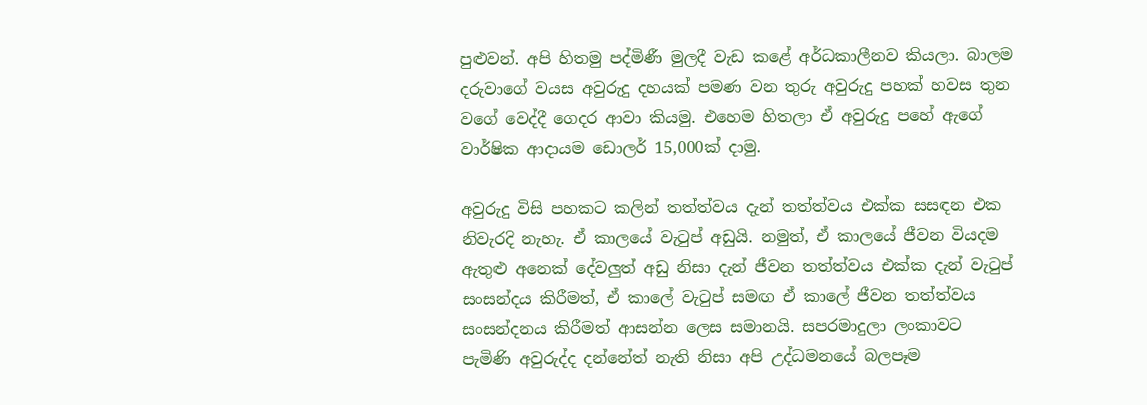පුළුවන්. අපි හිතමු පද්මිණී මුලදී වැඩ කළේ අර්ධකාලීනව කියලා. බාලම දරුවාගේ වයස අවුරුදු දහයක් පමණ වන තුරු අවුරුදු පහක් හවස තුන වගේ වෙද්දී ගෙදර ආවා කියමු. එහෙම හිතලා ඒ අවුරුදු පහේ ඇගේ වාර්ෂික ආදායම ඩොලර් 15,000ක් දාමු.

අවුරුදු විසි පහකට කලින් තත්ත්වය දැන් තත්ත්වය එක්ක සසඳන එක නිවැරදි නැහැ. ඒ කාලයේ වැටුප් අඩුයි. නමුත්, ඒ කාලයේ ජීවන වියදම ඇතුළු අනෙක් දේවලුත් අඩු නිසා දැන් ජීවන තත්ත්වය එක්ක දැන් වැටුප් සංසන්දය කිරීමත්, ඒ කාලේ වැටුප් සමඟ ඒ කාලේ ජීවන තත්ත්වය සංසන්දනය කිරීමත් ආසන්න ලෙස සමානයි. සපරමාදුලා ලංකාවට පැමිණි අවුරුද්ද දන්නේත් නැති නිසා අපි උද්ධමනයේ බලපෑම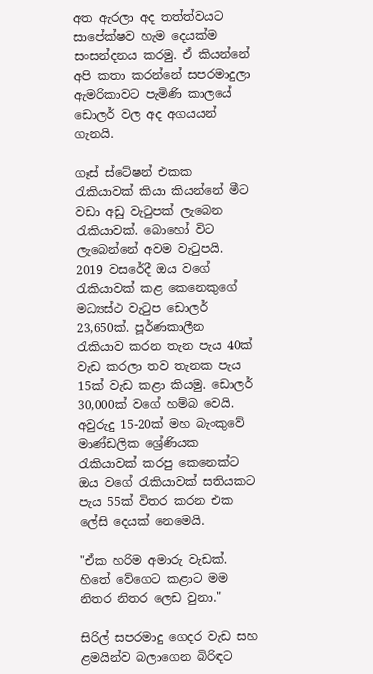අත ඇරලා අද තත්ත්වයට සාපේක්ෂව හැම දෙයක්ම සංසන්දනය කරමු. ඒ කියන්නේ අපි කතා කරන්නේ සපරමාදුලා ඇමරිකාවට පැමිණි කාලයේ ඩොලර් වල අද අගයයන් ගැනයි.

ගෑස් ස්ටේෂන් එකක රැකියාවක් කියා කියන්නේ මීට වඩා අඩු වැටුපක් ලැබෙන රැකියාවක්. බොහෝ විට ලැබෙන්නේ අවම වැටුපයි. 2019 වසරේදී ඔය වගේ රැකියාවක් කළ කෙනෙකුගේ මධ්‍යස්ථ වැටුප ඩොලර් 23,650ක්. පූර්ණකාලීන රැකියාව කරන තැන පැය 40ක් වැඩ කරලා තව තැනක පැය 15ක් වැඩ කළා කියමු. ඩොලර් 30,000ක් වගේ හම්බ වෙයි. අවුරුදු 15-20ක් මහ බැංකුවේ මාණ්ඩලික ශ්‍රේණියක රැකියාවක් කරපු කෙනෙක්ට ඔය වගේ රැකියාවක් සතියකට පැය 55ක් විතර කරන එක ලේසි දෙයක් නෙමෙයි.

"ඒක හරිම අමාරු වැඩක්. හිතේ වේගෙට කළාට මම නිතර නිතර ලෙඩ වුනා."

සිරිල් සපරමාදු ගෙදර වැඩ සහ ළමයින්ව බලාගෙන බිරිඳට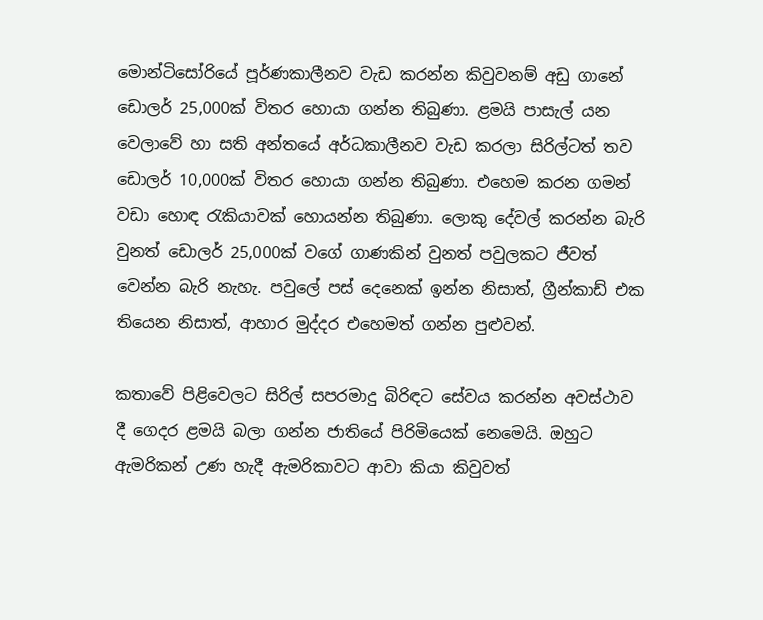මොන්ටිසෝරියේ පූර්ණකාලීනව වැඩ කරන්න කිවුවනම් අඩු ගානේ ඩොලර් 25,000ක් විතර හොයා ගන්න තිබුණා. ළමයි පාසැල් යන වෙලාවේ හා සති අන්තයේ අර්ධකාලීනව වැඩ කරලා සිරිල්ටත් තව ඩොලර් 10,000ක් විතර හොයා ගන්න තිබුණා. එහෙම කරන ගමන් වඩා හොඳ රැකියාවක් හොයන්න තිබුණා. ලොකු දේවල් කරන්න බැරි වුනත් ඩොලර් 25,000ක් වගේ ගාණකින් වුනත් පවුලකට ජීවත් වෙන්න බැරි නැහැ. පවුලේ පස් දෙනෙක් ඉන්න නිසාත්, ග්‍රීන්කාඩ් එක තියෙන නිසාත්, ආහාර මුද්දර එහෙමත් ගන්න පුළුවන්.

කතාවේ පිළිවෙලට සිරිල් සපරමාදු බිරිඳට සේවය කරන්න අවස්ථාව දී ගෙදර ළමයි බලා ගන්න ජාතියේ පිරිමියෙක් නෙමෙයි. ඔහුට ඇමරිකන් උණ හැදී ඇමරිකාවට ආවා කියා කිවුවත්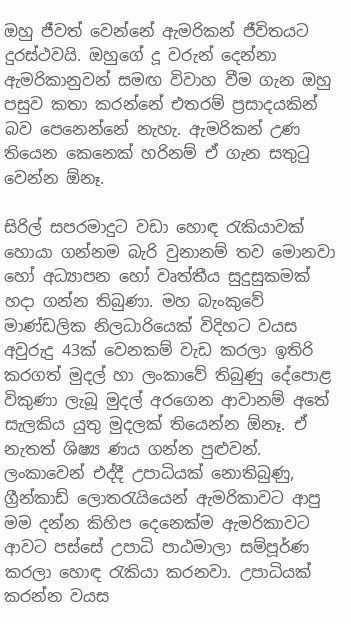ඔහු ජීවත් වෙන්නේ ඇමරිකන් ජීවිතයට දුරස්ථවයි. ඔහුගේ දූ වරුන් දෙන්නා ඇමරිකානුවන් සමඟ විවාහ වීම ගැන ඔහු පසුව කතා කරන්නේ එතරම් ප්‍රසාදයකින් බව පෙනෙන්නේ නැහැ. ඇමරිකන් උණ තියෙන කෙනෙක් හරිනම් ඒ ගැන සතුටු වෙන්න ඕනෑ.

සිරිල් සපරමාදුට වඩා හොඳ රැකියාවක් හොයා ගන්නම බැරි වුනානම් තව මොනවා හෝ අධ්‍යාපන හෝ වෘත්තීය සුදුසුකමක් හදා ගන්න තිබුණා. මහ බැංකුවේ මාණ්ඩලික නිලධාරියෙක් විදිහට වයස අවුරුදු 43ක් වෙනකම් වැඩ කරලා ඉතිරි කරගත් මුදල් හා ලංකාවේ තිබුණු දේපොළ විකුණා ලැබූ මුදල් අරගෙන ආවානම් අතේ සැලකිය යුතු මුදලක් තියෙන්න ඕනෑ. ඒ නැතත් ශිෂ්‍ය ණය ගන්න පුළුවන්. ලංකාවෙන් එද්දී උපාධියක් නොතිබුණු, ග්‍රීන්කාඩ් ලොතරැයියෙන් ඇමරිකාවට ආපු මම දන්න කිහිප දෙනෙක්ම ඇමරිකාවට ආවට පස්සේ උපාධි පාඨමාලා සම්පූර්ණ කරලා හොඳ රැකියා කරනවා. උපාධියක් කරන්න වයස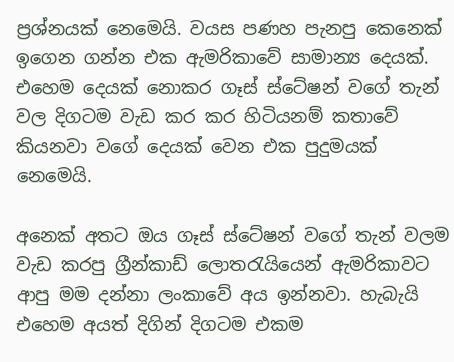ප්‍රශ්නයක් නෙමෙයි. වයස පණහ පැනපු කෙනෙක් ඉගෙන ගන්න එක ඇමරිකාවේ සාමාන්‍ය දෙයක්. එහෙම දෙයක් නොකර ගෑස් ස්ටේෂන් වගේ තැන් වල දිගටම වැඩ කර කර හිටියනම් කතාවේ කියනවා වගේ දෙයක් වෙන එක පුදුමයක් නෙමෙයි.

අනෙක් අතට ඔය ගෑස් ස්ටේෂන් වගේ තැන් වලම වැඩ කරපු ග්‍රීන්කාඩ් ලොතරැයියෙන් ඇමරිකාවට ආපු මම දන්නා ලංකාවේ අය ඉන්නවා. හැබැයි එහෙම අයත් දිගින් දිගටම එකම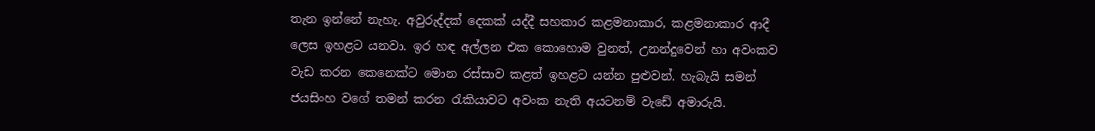තැන ඉන්නේ නැහැ. අවුරුද්දක් දෙකක් යද්දී සහකාර කළමනාකාර, කළමනාකාර ආදී ලෙස ඉහළට යනවා. ඉර හඳ අල්ලන එක කොහොම වුනත්, උනන්දුවෙන් හා අවංකව වැඩ කරන කෙනෙක්ට මොන රස්සාව කළත් ඉහළට යන්න පුළුවන්. හැබැයි සමන් ජයසිංහ වගේ තමන් කරන රැකියාවට අවංක නැති අයටනම් වැඩේ අමාරුයි.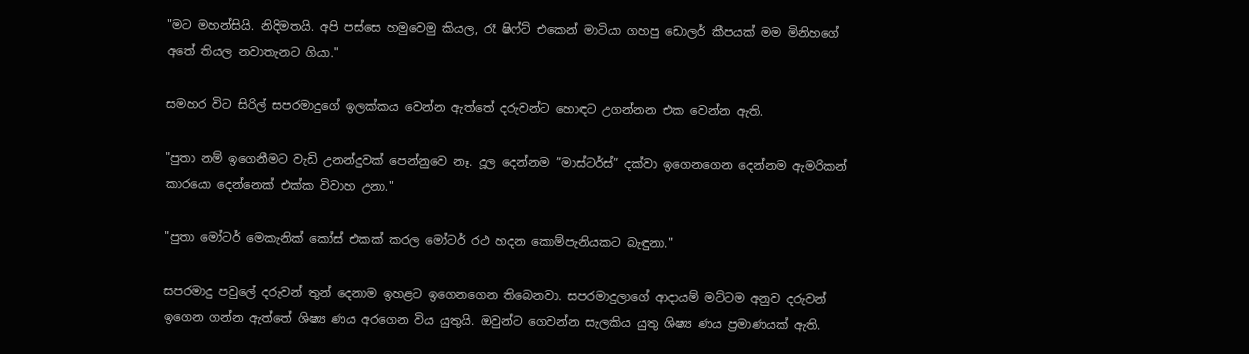"මට මහන්සියි. නිදිමතයි. අපි පස්සෙ හමුවෙමු කියල, රෑ ෂිෆ්ට් එකෙන් මාටියා ගහපු ඩොලර් කීපයක් මම මිනිහගේ අතේ තියල නවාතැනට ගියා."

සමහර විට සිරිල් සපරමාදුගේ ඉලක්කය වෙන්න ඇත්තේ දරුවන්ට හොඳට උගන්නන එක වෙන්න ඇති.

"පුතා නම් ඉගෙනීමට වැඩි උනන්දුවක් පෙන්නුවෙ නෑ. දූල දෙන්නම ”මාස්ටර්ස්” දක්වා ඉගෙනගෙන දෙන්නම ඇමරිකන් කාරයො දෙන්නෙක් එක්ක විවාහ උනා."

"පුතා මෝටර් මෙකැනික් කෝස් එකක් කරල මෝටර් රථ හදන කොම්පැනියකට බැඳුනා."

සපරමාදු පවුලේ දරුවන් තුන් දෙනාම ඉහළට ඉගෙනගෙන තිබෙනවා. සපරමාදුලාගේ ආදායම් මට්ටම අනුව දරුවන් ඉගෙන ගන්න ඇත්තේ ශිෂ්‍ය ණය අරගෙන විය යුතුයි. ඔවුන්ට ගෙවන්න සැලකිය යුතු ශිෂ්‍ය ණය ප්‍රමාණයක් ඇති.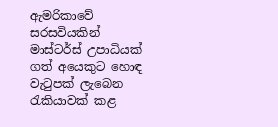ඇමරිකාවේ සරසවියකින් මාස්ටර්ස් උපාධියක් ගත් අයෙකුට හොඳ වැටුපක් ලැබෙන රැකියාවක් කළ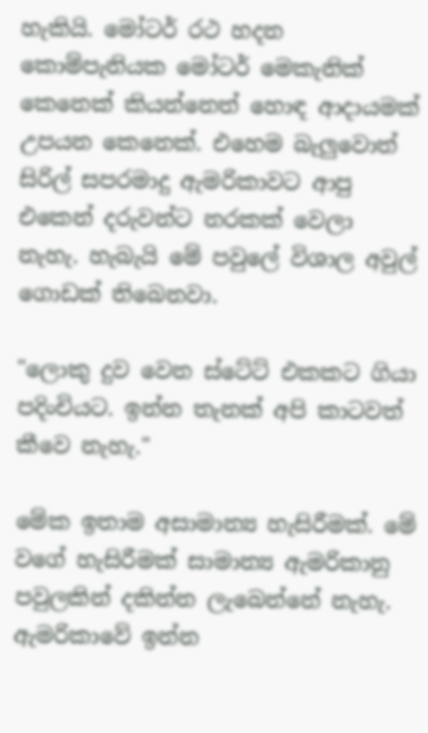හැකියි. මෝටර් රථ හදන කොම්පැනියක මෝටර් මෙකැනික් කෙනෙක් කියන්නෙත් හොඳ ආදායමක් උපයන කෙනෙක්. එහෙම බැලුවොත් සිරිල් සපරමාදු ඇමරිකාවට ආපු එකෙන් දරුවන්ට නරකක් වෙලා නැහැ. හැබැයි මේ පවුලේ විශාල අවුල් ගොඩක් තිබෙනවා.

"ලොකු දුව වෙන ස්ටේට් එකකට ගියා පදිංචියට. ඉන්න තැනක් අපි කාටවත් කීවෙ නැහැ."

මේක ඉතාම අසාමාන්‍ය හැසිරීමක්. මේ වගේ හැසිරීමක් සාමාන්‍ය ඇමරිකානු පවුලකින් දකින්න ලැබෙන්නේ නැහැ. ඇමරිකාවේ ඉන්න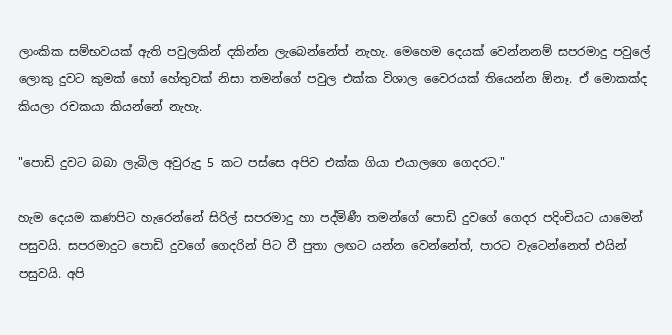ලාංකික සම්භවයක් ඇති පවුලකින් දකින්න ලැබෙන්නේත් නැහැ. මෙහෙම දෙයක් වෙන්නනම් සපරමාදු පවුලේ ලොකු දුවට කුමක් හෝ හේතුවක් නිසා තමන්ගේ පවුල එක්ක විශාල වෛරයක් තියෙන්න ඕනෑ. ඒ මොකක්ද කියලා රචකයා කියන්නේ නැහැ.

"පොඩි දුවට බබා ලැබිල අවුරුදු 5 කට පස්සෙ අපිව එක්ක ගියා එයාලගෙ ගෙදරට."

හැම දෙයම කණපිට හැරෙන්නේ සිරිල් සපරමාදු හා පද්මිණී තමන්ගේ පොඩි දුවගේ ගෙදර පදිංචියට යාමෙන් පසුවයි. සපරමාදුට පොඩි දුවගේ ගෙදරින් පිට වී පුතා ලඟට යන්න වෙන්නේත්, පාරට වැටෙන්නෙත් එයින් පසුවයි. අපි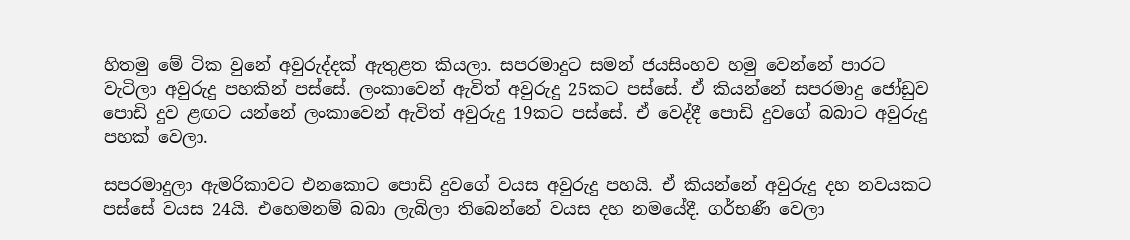හිතමු මේ ටික වුනේ අවුරුද්දක් ඇතුළත කියලා. සපරමාදුට සමන් ජයසිංහව හමු වෙන්නේ පාරට වැටිලා අවුරුදු පහකින් පස්සේ. ලංකාවෙන් ඇවිත් අවුරුදු 25කට පස්සේ. ඒ කියන්නේ සපරමාදු ජෝඩුව පොඩි දුව ළඟට යන්නේ ලංකාවෙන් ඇවිත් අවුරුදු 19කට පස්සේ. ඒ වෙද්දී පොඩි දුවගේ බබාට අවුරුදු පහක් වෙලා.

සපරමාදුලා ඇමරිකාවට එනකොට පොඩි දුවගේ වයස අවුරුදු පහයි. ඒ කියන්නේ අවුරුදු දහ නවයකට පස්සේ වයස 24යි. එහෙමනම් බබා ලැබිලා තිබෙන්නේ වයස දහ නමයේදී. ගර්භණී වෙලා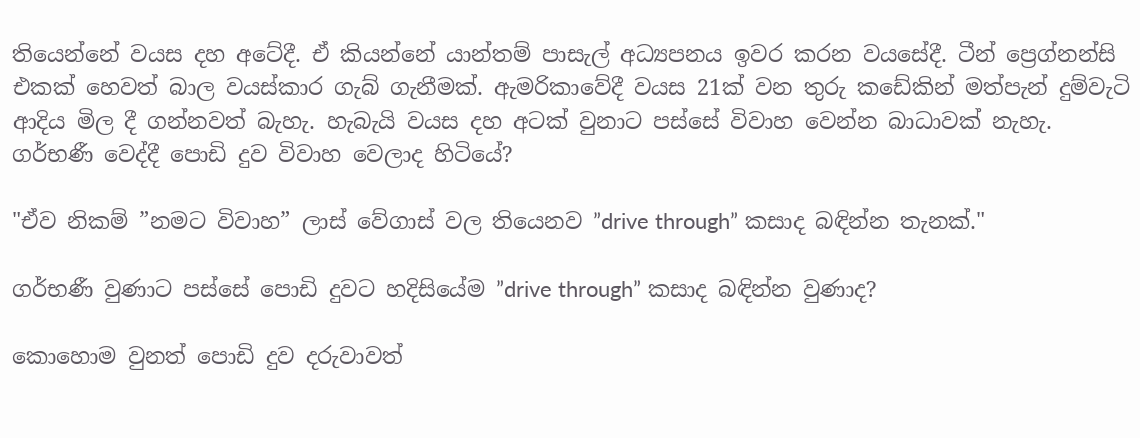තියෙන්නේ වයස දහ අටේදී. ඒ කියන්නේ යාන්තම් පාසැල් අධ්‍යපනය ඉවර කරන වයසේදී. ටීන් ප්‍රෙග්නන්සි එකක් හෙවත් බාල වයස්කාර ගැබ් ගැනීමක්. ඇමරිකාවේදී වයස 21ක් වන තුරු කඩේකින් මත්පැන් දුම්වැටි ආදිය මිල දී ගන්නවත් බැහැ. හැබැයි වයස දහ අටක් වුනාට පස්සේ විවාහ වෙන්න බාධාවක් නැහැ. ගර්භණී වෙද්දී පොඩි දුව විවාහ වෙලාද හිටියේ?

"ඒව නිකම් ”නමට විවාහ” ලාස් වේගාස් වල තියෙනව ”drive through” කසාද බඳින්න තැනක්."

ගර්භණී වුණාට පස්සේ පොඩි දුවට හදිසියේම ”drive through” කසාද බඳින්න වුණාද?

කොහොම වුනත් පොඩි දුව දරුවාවත්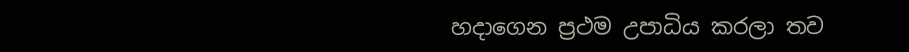හදාගෙන ප්‍රථම උපාධිය කරලා තව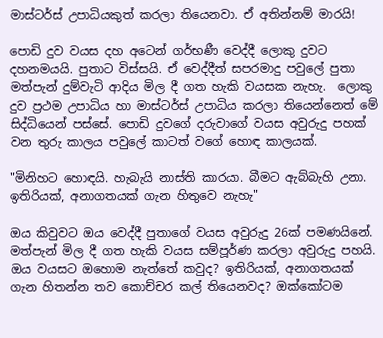මාස්ටර්ස් උපාධියකුත් කරලා තියෙනවා. ඒ අතින්නම් මාරයි!

පොඩි දුව වයස දහ අටෙන් ගර්භණී වෙද්දී ලොකු දුවට දහනමයයි. පුතාට විස්සයි. ඒ වෙද්දීත් සපරමාදු පවුලේ පුතා මත්පැන් දුම්වැටි ආදිය මිල දී ගත හැකි වයසක නැහැ.  ලොකු දුව ප්‍රථම උපාධිය හා මාස්ටර්ස් උපාධිය කරලා තියෙන්නෙත් මේ සිද්ධියෙන් පස්සේ. පොඩි දුවගේ දරුවාගේ වයස අවුරුදු පහක් වන තුරු කාලය පවුලේ කාටත් වගේ හොඳ කාලයක්.

"මිනිහට හොඳයි. හැබැයි නාස්ති කාරයා. බීමට ඇබ්බැහි උනා. ඉතිරියක්, අනාගතයක් ගැන හිතුවෙ නැහැ"

ඔය කිවුවට ඔය වෙද්දී පුතාගේ වයස අවුරුදු 26ක් පමණයිනේ. මත්පැන් මිල දී ගත හැකි වයස සම්පූර්ණ කරලා අවුරුදු පහයි. ඔය වයසට ඔහොම නැත්තේ කවුද? ඉතිරියක්, අනාගතයක් ගැන හිතන්න තව කොච්චර කල් තියෙනවද? ඔක්කෝටම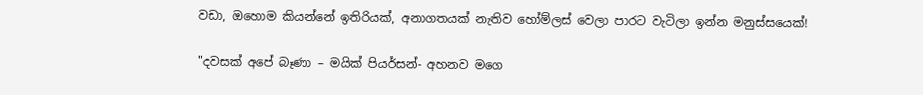වඩා, ඔහොම කියන්නේ ඉතිරියක්, අනාගතයක් නැතිව හෝම්ලස් වෙලා පාරට වැටිලා ඉන්න මනුස්සයෙක්!

"දවසක් අපේ බෑණා – මයික් පියර්සන්- අහනව මගෙ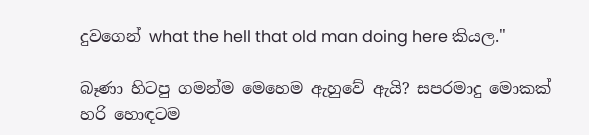දුවගෙන් what the hell that old man doing here කියල."

බෑණා හිටපු ගමන්ම මෙහෙම ඇහුවේ ඇයි? සපරමාදු මොකක් හරි හොඳටම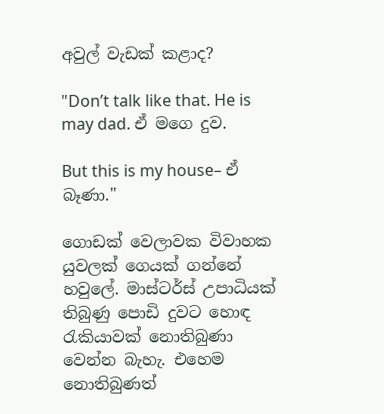අවුල් වැඩක් කළාද?

"Don’t talk like that. He is may dad. ඒ මගෙ දුව.

But this is my house– ඒ බෑණා."

ගොඩක් වෙලාවක විවාහක යුවලක් ගෙයක් ගන්නේ හවුලේ. මාස්ටර්ස් උපාධියක් තිබුණු පොඩි දුවට හොඳ රැකියාවක් නොතිබුණා වෙන්න බැහැ. එහෙම නොතිබුණත්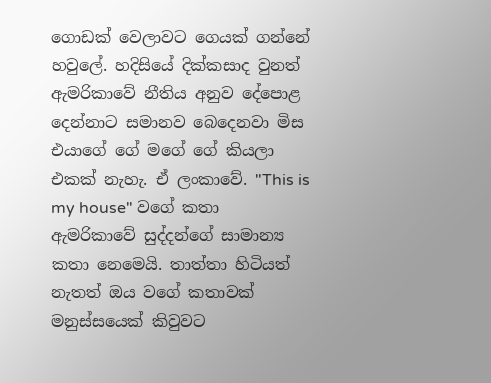ගොඩක් වෙලාවට ගෙයක් ගන්නේ හවුලේ. හදිසියේ දික්කසාද වුනත් ඇමරිකාවේ නීතිය අනුව දේපොළ දෙන්නාට සමානව බෙදෙනවා මිස එයාගේ ගේ මගේ ගේ කියලා එකක් නැහැ. ඒ ලංකාවේ. "This is my house" වගේ කතා ඇමරිකාවේ සුද්දන්ගේ සාමාන්‍ය කතා නෙමෙයි. තාත්තා හිටියත් නැතත් ඔය වගේ කතාවක් මනුස්සයෙක් කිවුවට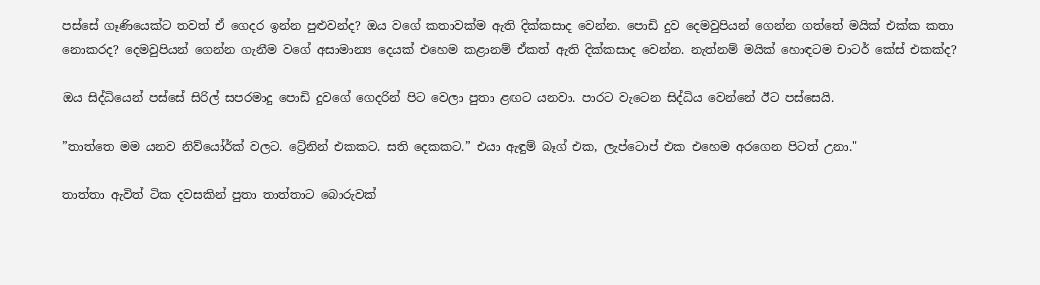පස්සේ ගෑණියෙක්ට තවත් ඒ ගෙදර ඉන්න පුළුවන්ද? ඔය වගේ කතාවක්ම ඇති දික්කසාද වෙන්න. පොඩි දුව දෙමවුපියන් ගෙන්න ගත්තේ මයික් එක්ක කතා නොකරද? දෙමවුපියන් ගෙන්න ගැනීම වගේ අසාමාන්‍ය දෙයක් එහෙම කළානම් ඒකත් ඇති දික්කසාද වෙන්න. නැත්නම් මයික් හොඳටම චාටර් කේස් එකක්ද?

ඔය සිද්ධියෙන් පස්සේ සිරිල් සපරමාදු පොඩි දුවගේ ගෙදරින් පිට වෙලා පුතා ළඟට යනවා. පාරට වැටෙන සිද්ධිය වෙන්නේ ඊට පස්සෙයි.

”තාත්තෙ මම යනව නිව්යෝර්ක් වලට. ට්‍රේනින් එකකට. සති දෙකකට.” එයා ඇඳුම් බෑග් එක, ලැප්ටොප් එක එහෙම අරගෙන පිටත් උනා."

තාත්තා ඇවිත් ටික දවසකින් පුතා තාත්තාට බොරුවක්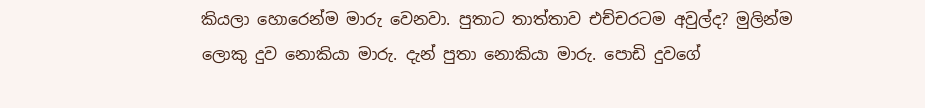කියලා හොරෙන්ම මාරු වෙනවා. පුතාට තාත්තාව එච්චරටම අවුල්ද? මුලින්ම ලොකු දුව නොකියා මාරු. දැන් පුතා නොකියා මාරු. පොඩි දුවගේ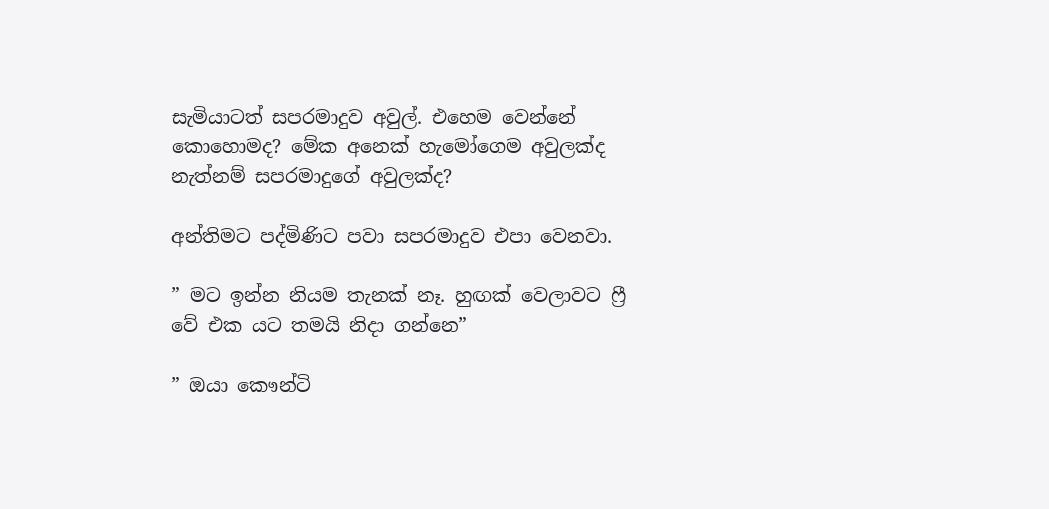සැමියාටත් සපරමාදුව අවුල්. එහෙම වෙන්නේ කොහොමද? මේක අනෙක් හැමෝගෙම අවුලක්ද නැත්නම් සපරමාදුගේ අවුලක්ද?

අන්තිමට පද්මිණිට පවා සපරමාදුව එපා වෙනවා.

” මට ඉන්න නියම තැනක් නෑ. හුඟක් වෙලාවට ෆ්‍රී වේ එක යට තමයි නිදා ගන්නෙ”

” ඔයා කෞන්ටි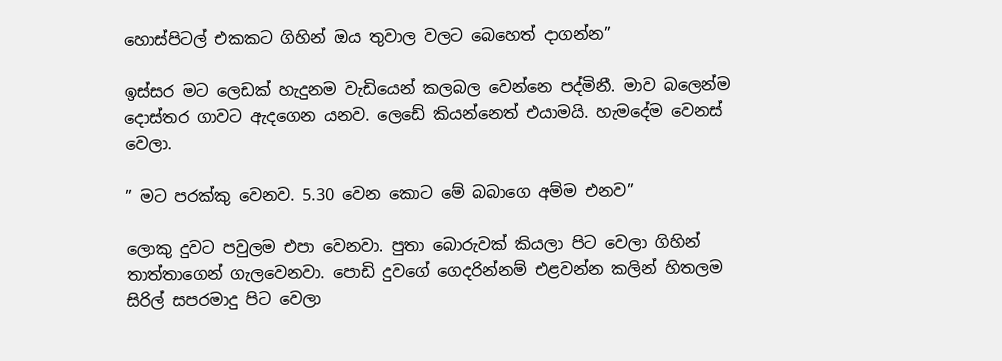හොස්පිටල් එකකට ගිහින් ඔය තුවාල වලට බෙහෙත් දාගන්න”

ඉස්සර මට ලෙඩක් හැදුනම වැඩියෙන් කලබල වෙන්නෙ පද්මිනී. මාව බලෙන්ම දොස්තර ගාවට ඇදගෙන යනව. ලෙඩේ කියන්නෙත් එයාමයි. හැමදේම වෙනස් වෙලා.

” මට පරක්කු වෙනව. 5.30 වෙන කොට මේ බබාගෙ අම්ම එනව”

ලොකු දුවට පවුලම එපා වෙනවා. පුතා බොරුවක් කියලා පිට වෙලා ගිහින් තාත්තාගෙන් ගැලවෙනවා. පොඩි දුවගේ ගෙදරින්නම් එළවන්න කලින් හිතලම සිරිල් සපරමාදු පිට වෙලා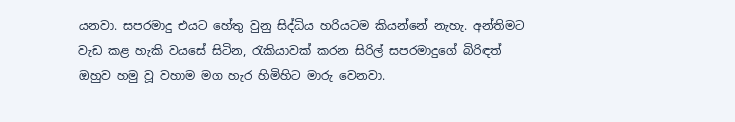යනවා. සපරමාදු එයට හේතු වුනු සිද්ධිය හරියටම කියන්නේ නැහැ. අන්තිමට වැඩ කළ හැකි වයසේ සිටින, රැකියාවක් කරන සිරිල් සපරමාදුගේ බිරිඳත් ඔහුව හමු වූ වහාම මග හැර හිමිහිට මාරු වෙනවා.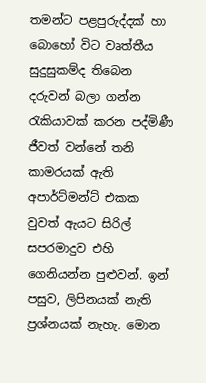තමන්ට පළපුරුද්දක් හා බොහෝ විට වෘත්තීය සුදුසුකම්ද තිබෙන දරුවන් බලා ගන්න රැකියාවක් කරන පද්මිණී ජීවත් වන්නේ තනි කාමරයක් ඇති අපාර්ට්මන්ට් එකක වුවත් ඇයට සිරිල් සපරමාදුව එහි ගෙනියන්න පුළුවන්. ඉන් පසුව, ලිපිනයක් නැති ප්‍රශ්නයක් නැහැ. මොන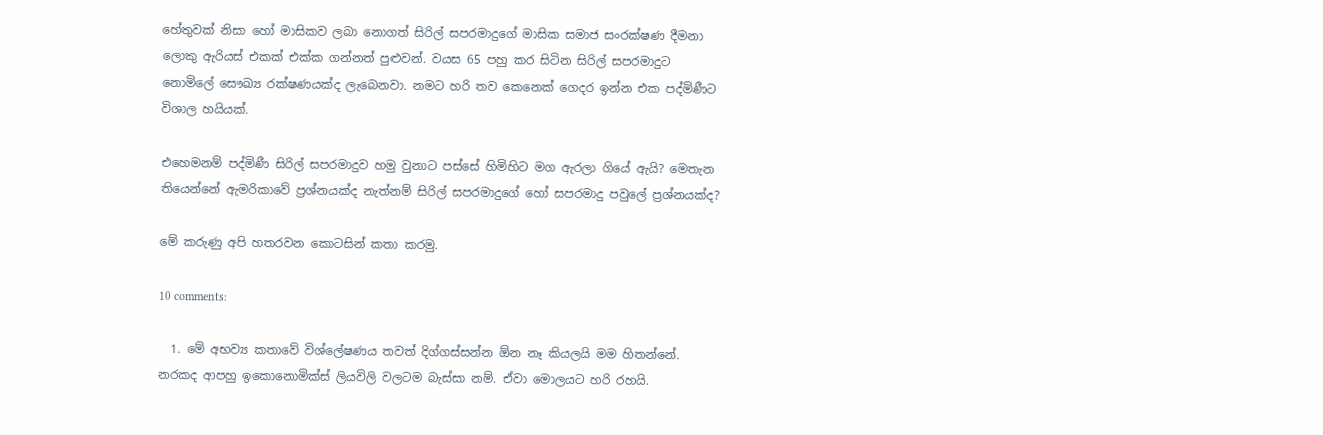හේතුවක් නිසා හෝ මාසිකව ලබා නොගත් සිරිල් සපරමාදුගේ මාසික සමාජ සංරක්ෂණ දීමනා ලොකු ඇරියස් එකක් එක්ක ගන්නත් පුළුවන්. වයස 65 පහු කර සිටින සිරිල් සපරමාදුට නොමිලේ සෞඛ්‍ය රක්ෂණයක්ද ලැබෙනවා. නමට හරි තව කෙනෙක් ගෙදර ඉන්න එක පද්මිණීට විශාල හයියක්.

එහෙමනම් පද්මිණී සිරිල් සපරමාදුව හමු වුනාට පස්සේ හිමිහිට මග ඇරලා ගියේ ඇයි? මෙතැන තියෙන්නේ ඇමරිකාවේ ප්‍රශ්නයක්ද නැත්නම් සිරිල් සපරමාදුගේ හෝ සපරමාදු පවුලේ ප්‍රශ්නයක්ද?

මේ කරුණු අපි හතරවන කොටසින් කතා කරමු.

10 comments:

  1. මේ අභව්‍ය කතාවේ විශ්ලේෂණය තවත් දිග්ගස්සන්න ඕන නෑ කියලයි මම හිතන්නේ. නරකද ආපහු ඉකොනොමික්ස් ලියවිලි වලටම බැස්සා නම්. ඒවා මොලයට හරි රහයි.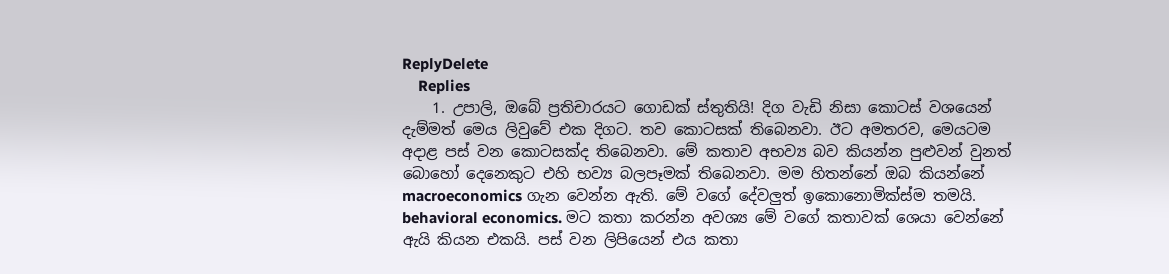ReplyDelete
    Replies
    1. උපාලි, ඔබේ ප්‍රතිචාරයට ගොඩක් ස්තුතියි! දිග වැඩි නිසා කොටස් වශයෙන් දැම්මත් මෙය ලිවුවේ එක දිගට. තව කොටසක් තිබෙනවා. ඊට අමතරව, මෙයටම අදාළ පස් වන කොටසක්ද තිබෙනවා. මේ කතාව අභව්‍ය බව කියන්න පුළුවන් වුනත් බොහෝ දෙනෙකුට එහි භව්‍ය බලපෑමක් තිබෙනවා. මම හිතන්නේ ඔබ කියන්නේ macroeconomics ගැන වෙන්න ඇති. මේ වගේ දේවලුත් ඉකොනොමික්ස්ම තමයි. behavioral economics. මට කතා කරන්න අවශ්‍ය මේ වගේ කතාවක් ශෙයා වෙන්නේ ඇයි කියන එකයි. පස් වන ලිපියෙන් එය කතා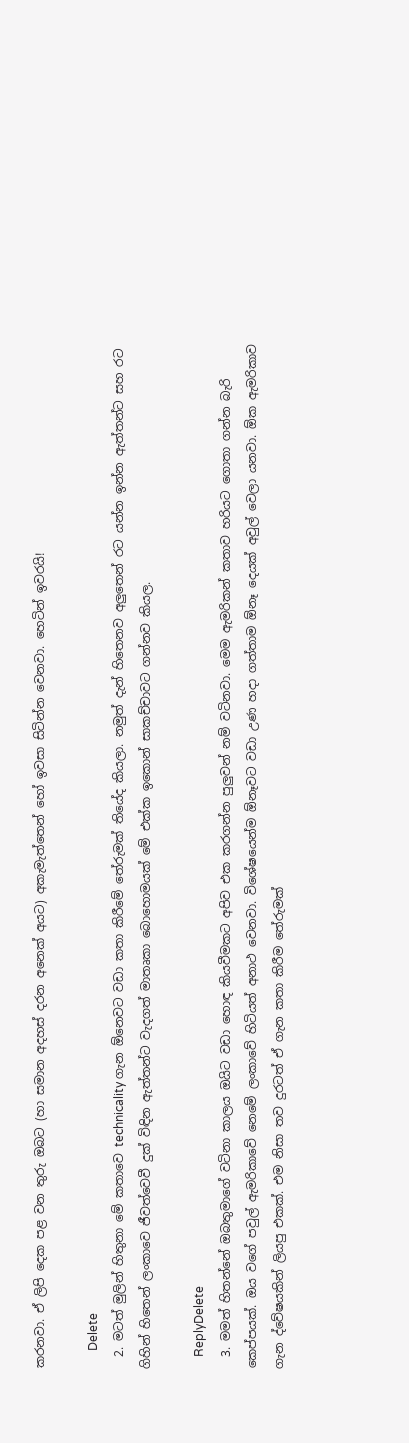කරනවා. ඒ ලිපි දෙක පළ වන තුරු ඔබට (හා සමාන අදහස් දරන අනෙක් අයට) අකැමැත්තෙන් හෝ ඉවසා සිටින්න වෙනවා. හෙටින් ඉවරයි!

      Delete
  2. මටත් මුලින් හිතුනා මේ කතාවෙ technicality ගැන ඕනෙවට වඩා කතා කිරීමේ තේරුමක් තියේද කියලා. නමුත් දැන් හිතෙනව අලුතෙන් රට යන්න ඉන්න ඇත්තන්ට සහ රට ගිහින් හිතෙන් ලංකාවෙ ජීවත්වෙවී දුක් විඳින ඇත්තන්ට වැදගත් මාතෘකා බොහොමයක් මේ එක්ක ඉකොන් සාකච්චාවට ගන්නව කියල.

    ReplyDelete
  3. මමත් හිතන්නේ ඔබතුමාගේ වටිනා කාලය ඔයිට වඩා හොඳ කියවීමකට අපිව එක කරගන්න පුලුවන් නම් වටිනවා. මෙම ඇමරිකන් කතාව හරියට ගොතා ගන්න බැරි කෙප්පයක්. ඔය වගේ පවුල් ඇමරිකාවේ නෙමේ ලංකාවේ හිටියත් අනාථ වෙනවා. විශේෂයෙන්ම ඕනෑවට වඩා උණ හදා ගත්තාම ඕනෑ දෙයක් අවුල් වෙලා යනවා. ඕක ඇමරිකාව ගැන ද්වේෂයකින් ලියපු එකක්. එම නිසා තව දුරටත් ඒ ගැන කතා කිරීම තේරුමක්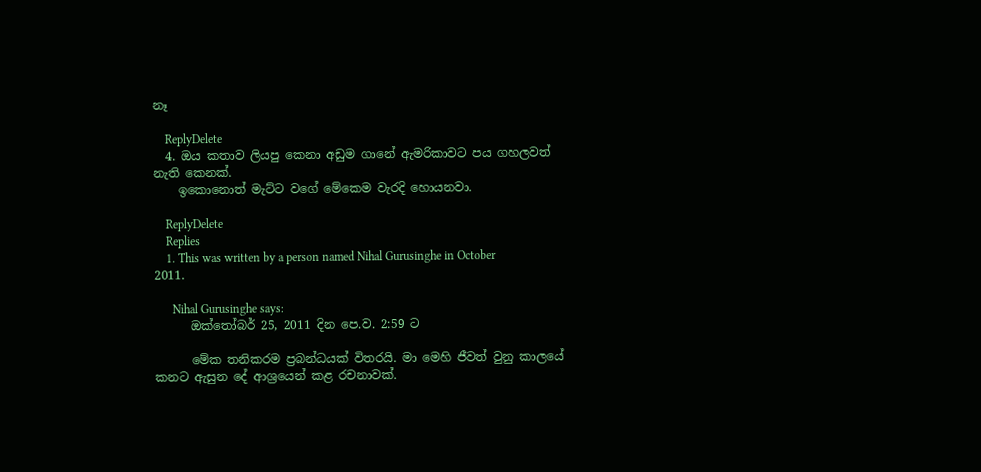නෑ

    ReplyDelete
  4. ඔය කතාව ලියපු කෙනා අඩුම ගානේ ඇමරිකාවට පය ගහලවත් නැති කෙනක්.
    ඉකොනොත් මැට්ට වගේ මේකෙම වැරදි හොයනවා.

    ReplyDelete
    Replies
    1. This was written by a person named Nihal Gurusinghe in October 2011.

      Nihal Gurusinghe says:
      ඔක්තෝබර් 25, 2011 දින පෙ.ව. 2:59 ට

      මේක තනිකරම ප්‍රබන්ධයක් විතරයි. මා මෙහි ජීවත් වුනු කාලයේ කනට ඇසුන දේ ආශ්‍රයෙන් කළ රචනාවක්.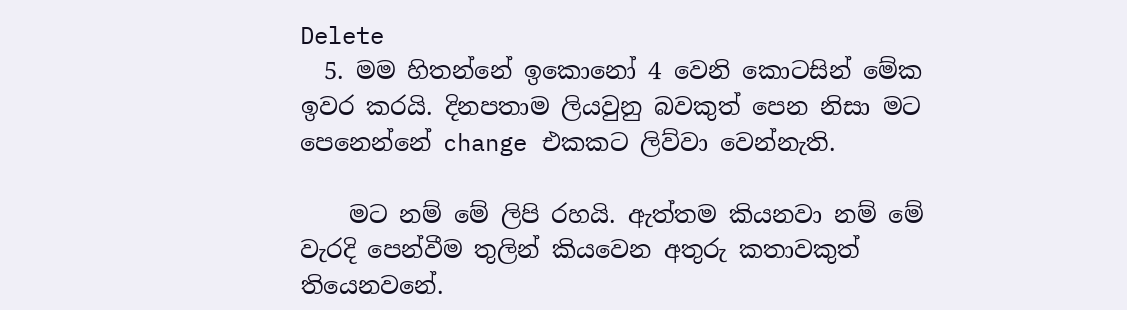Delete
  5. මම හිතන්නේ ඉකොනෝ 4 වෙනි කොටසින් මේක ඉවර කරයි. දිනපතාම ලියවුනු බවකුත් පෙන නිසා මට පෙනෙන්නේ change එකකට ලිව්වා වෙන්නැති.

    මට නම් මේ ලිපි රහයි. ඇත්තම කියනවා නම් මේ වැරදි පෙන්වීම තුලින් කියවෙන අතුරු කතාවකුත් තියෙනවනේ.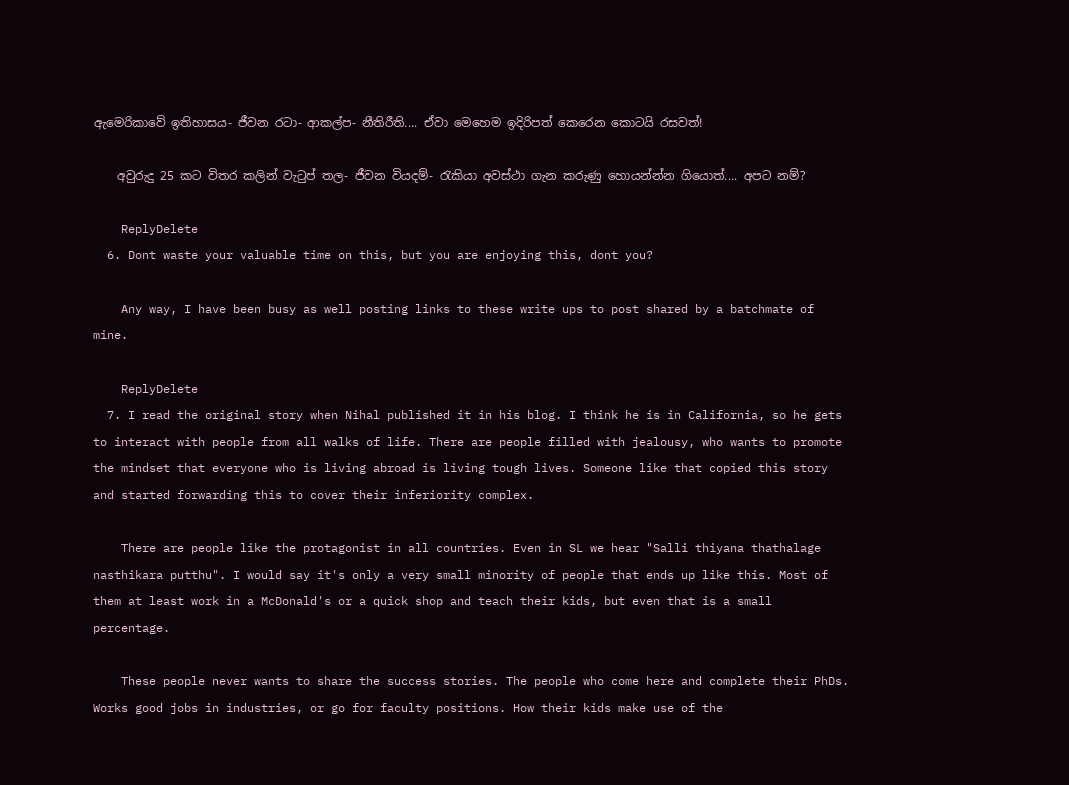ඇමෙරිකාවේ ඉතිහාසය- ජීවන රටා- ආකල්ප- නීතිරීති.... ඒවා මෙහෙම ඉදිරිපත් කෙරෙන කොටයි රසවත්!

    අවුරුදු 25 කට විතර කලින් වැටුප් තල- ජීවන වියදම්- රැකියා අවස්ථා ගැන කරුණු හොයන්න්න ගියොත්.... අපට නම්?

    ReplyDelete
  6. Dont waste your valuable time on this, but you are enjoying this, dont you?

    Any way, I have been busy as well posting links to these write ups to post shared by a batchmate of mine.

    ReplyDelete
  7. I read the original story when Nihal published it in his blog. I think he is in California, so he gets to interact with people from all walks of life. There are people filled with jealousy, who wants to promote the mindset that everyone who is living abroad is living tough lives. Someone like that copied this story and started forwarding this to cover their inferiority complex.

    There are people like the protagonist in all countries. Even in SL we hear "Salli thiyana thathalage nasthikara putthu". I would say it's only a very small minority of people that ends up like this. Most of them at least work in a McDonald's or a quick shop and teach their kids, but even that is a small percentage.

    These people never wants to share the success stories. The people who come here and complete their PhDs. Works good jobs in industries, or go for faculty positions. How their kids make use of the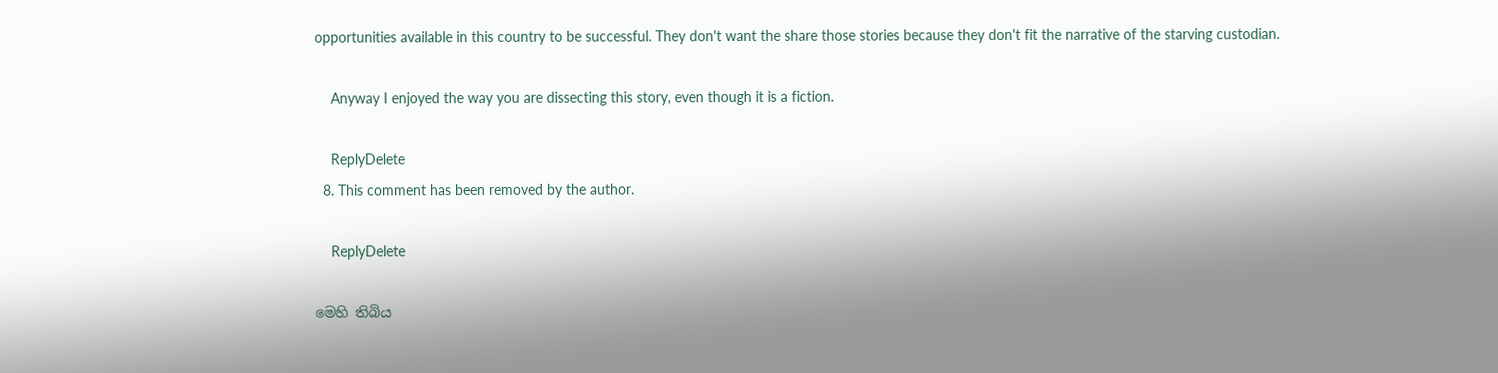opportunities available in this country to be successful. They don't want the share those stories because they don't fit the narrative of the starving custodian.

    Anyway I enjoyed the way you are dissecting this story, even though it is a fiction.

    ReplyDelete
  8. This comment has been removed by the author.

    ReplyDelete

මෙහි තිබිය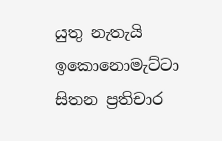යුතු නැතැයි ඉකොනොමැට්ටා සිතන ප්‍රතිචාර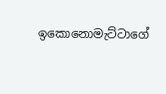ඉකොනොමැට්ටාගේ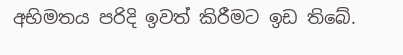අභිමතය පරිදි ඉවත් කිරීමට ඉඩ තිබේ.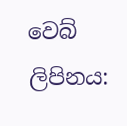වෙබ් ලිපිනය: